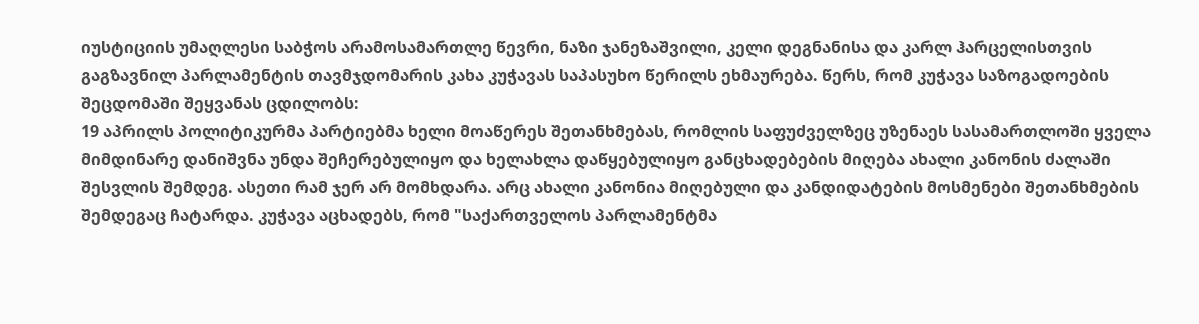იუსტიციის უმაღლესი საბჭოს არამოსამართლე წევრი, ნაზი ჯანეზაშვილი, კელი დეგნანისა და კარლ ჰარცელისთვის გაგზავნილ პარლამენტის თავმჯდომარის კახა კუჭავას საპასუხო წერილს ეხმაურება. წერს, რომ კუჭავა საზოგადოების შეცდომაში შეყვანას ცდილობს:
19 აპრილს პოლიტიკურმა პარტიებმა ხელი მოაწერეს შეთანხმებას, რომლის საფუძველზეც უზენაეს სასამართლოში ყველა მიმდინარე დანიშვნა უნდა შეჩერებულიყო და ხელახლა დაწყებულიყო განცხადებების მიღება ახალი კანონის ძალაში შესვლის შემდეგ. ასეთი რამ ჯერ არ მომხდარა. არც ახალი კანონია მიღებული და კანდიდატების მოსმენები შეთანხმების შემდეგაც ჩატარდა. კუჭავა აცხადებს, რომ "საქართველოს პარლამენტმა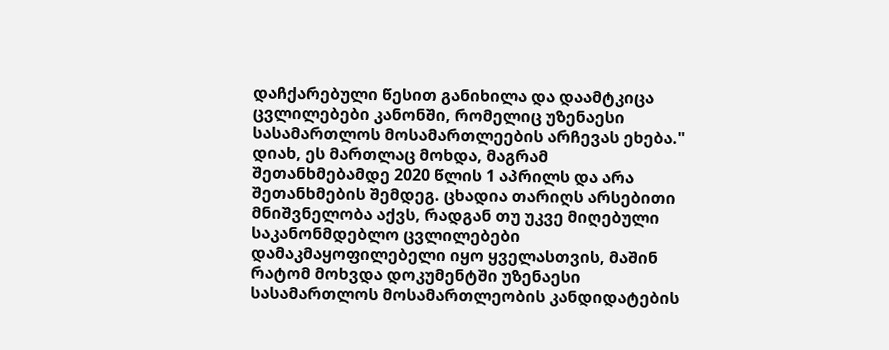დაჩქარებული წესით განიხილა და დაამტკიცა ცვლილებები კანონში, რომელიც უზენაესი სასამართლოს მოსამართლეების არჩევას ეხება." დიახ, ეს მართლაც მოხდა, მაგრამ შეთანხმებამდე 2020 წლის 1 აპრილს და არა შეთანხმების შემდეგ. ცხადია თარიღს არსებითი მნიშვნელობა აქვს, რადგან თუ უკვე მიღებული საკანონმდებლო ცვლილებები დამაკმაყოფილებელი იყო ყველასთვის, მაშინ რატომ მოხვდა დოკუმენტში უზენაესი სასამართლოს მოსამართლეობის კანდიდატების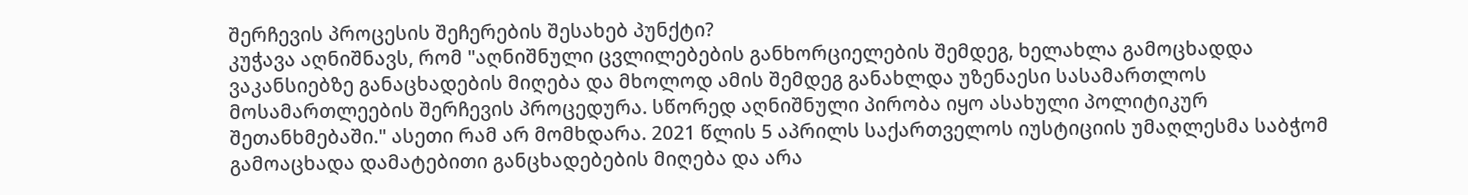შერჩევის პროცესის შეჩერების შესახებ პუნქტი?
კუჭავა აღნიშნავს, რომ "აღნიშნული ცვლილებების განხორციელების შემდეგ, ხელახლა გამოცხადდა ვაკანსიებზე განაცხადების მიღება და მხოლოდ ამის შემდეგ განახლდა უზენაესი სასამართლოს მოსამართლეების შერჩევის პროცედურა. სწორედ აღნიშნული პირობა იყო ასახული პოლიტიკურ შეთანხმებაში." ასეთი რამ არ მომხდარა. 2021 წლის 5 აპრილს საქართველოს იუსტიციის უმაღლესმა საბჭომ გამოაცხადა დამატებითი განცხადებების მიღება და არა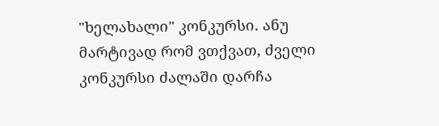"ხელახალი" კონკურსი. ანუ მარტივად რომ ვთქვათ, ძველი კონკურსი ძალაში დარჩა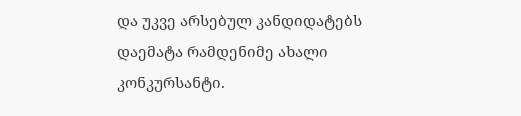და უკვე არსებულ კანდიდატებს დაემატა რამდენიმე ახალი კონკურსანტი.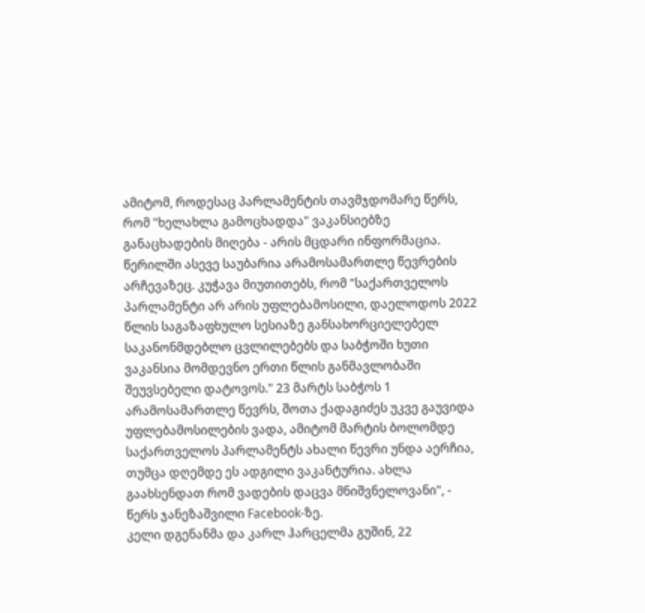ამიტომ, როდესაც პარლამენტის თავმჯდომარე წერს, რომ "ხელახლა გამოცხადდა" ვაკანსიებზე განაცხადების მიღება - არის მცდარი ინფორმაცია.
წერილში ასევე საუბარია არამოსამართლე წევრების არჩევაზეც. კუჭავა მიუთითებს, რომ "საქართველოს პარლამენტი არ არის უფლებამოსილი, დაელოდოს 2022 წლის საგაზაფხულო სესიაზე განსახორციელებელ საკანონმდებლო ცვლილებებს და საბჭოში ხუთი ვაკანსია მომდევნო ერთი წლის განმავლობაში შეუვსებელი დატოვოს." 23 მარტს საბჭოს 1 არამოსამართლე წევრს, შოთა ქადაგიძეს უკვე გაუვიდა უფლებამოსილების ვადა, ამიტომ მარტის ბოლომდე საქართველოს პარლამენტს ახალი წევრი უნდა აერჩია, თუმცა დღემდე ეს ადგილი ვაკანტურია. ახლა გაახსენდათ რომ ვადების დაცვა მნიშვნელოვანი", - წერს ჯანეზაშვილი Facebook-ზე.
კელი დგენანმა და კარლ ჰარცელმა გუშინ, 22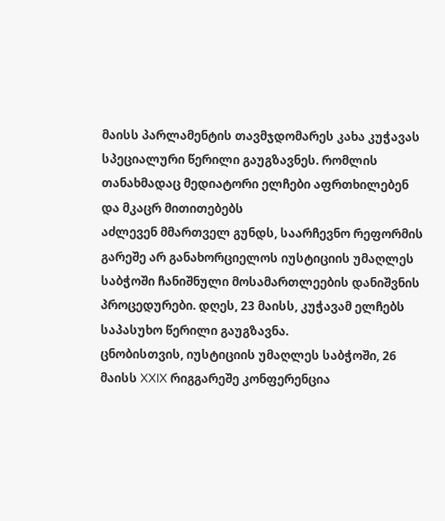მაისს პარლამენტის თავმჯდომარეს კახა კუჭავას სპეციალური წერილი გაუგზავნეს. რომლის თანახმადაც მედიატორი ელჩები აფრთხილებენ და მკაცრ მითითებებს
აძლევენ მმართველ გუნდს, საარჩევნო რეფორმის გარეშე არ განახორციელოს იუსტიციის უმაღლეს საბჭოში ჩანიშნული მოსამართლეების დანიშვნის პროცედურები. დღეს, 23 მაისს, კუჭავამ ელჩებს საპასუხო წერილი გაუგზავნა.
ცნობისთვის, იუსტიციის უმაღლეს საბჭოში, 26 მაისს XXIX რიგგარეშე კონფერენცია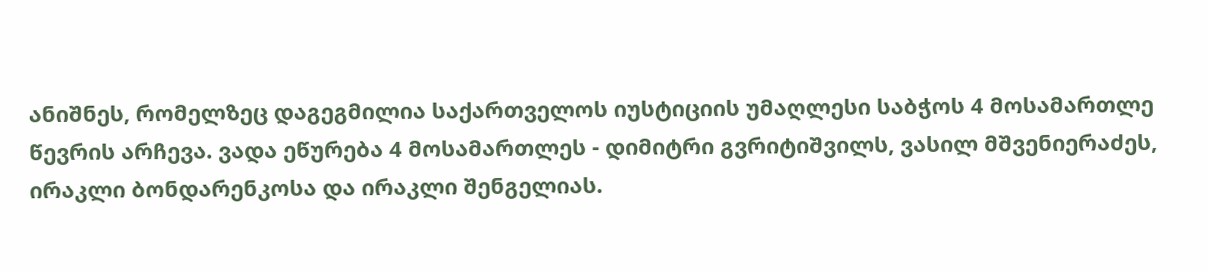ანიშნეს, რომელზეც დაგეგმილია საქართველოს იუსტიციის უმაღლესი საბჭოს 4 მოსამართლე წევრის არჩევა. ვადა ეწურება 4 მოსამართლეს - დიმიტრი გვრიტიშვილს, ვასილ მშვენიერაძეს, ირაკლი ბონდარენკოსა და ირაკლი შენგელიას.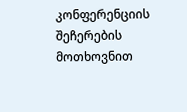კონფერენციის შეჩერების მოთხოვნით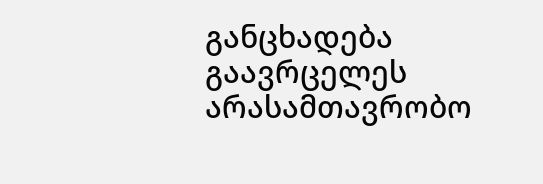განცხადება გაავრცელეს არასამთავრობო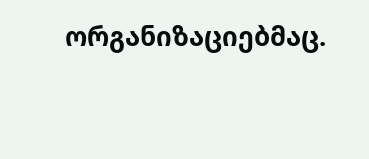ორგანიზაციებმაც.